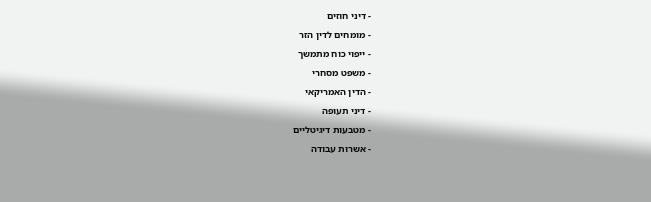- דיני חוזים
- מומחים לדין הזר
- ייפוי כוח מתמשך
- משפט מסחרי
- הדין האמריקאי
- דיני תעופה
- מטבעות דיגיטליים
- אשרות עבודה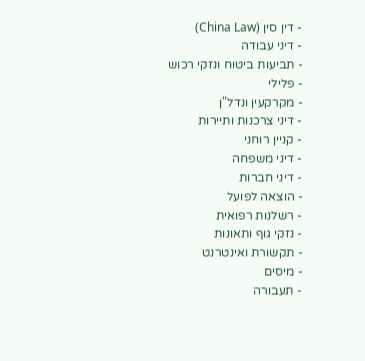- דין סין (China Law)
- דיני עבודה
- תביעות ביטוח ונזקי רכוש
- פלילי
- מקרקעין ונדל"ן
- דיני צרכנות ותיירות
- קניין רוחני
- דיני משפחה
- דיני חברות
- הוצאה לפועל
- רשלנות רפואית
- נזקי גוף ותאונות
- תקשורת ואינטרנט
- מיסים
- תעבורה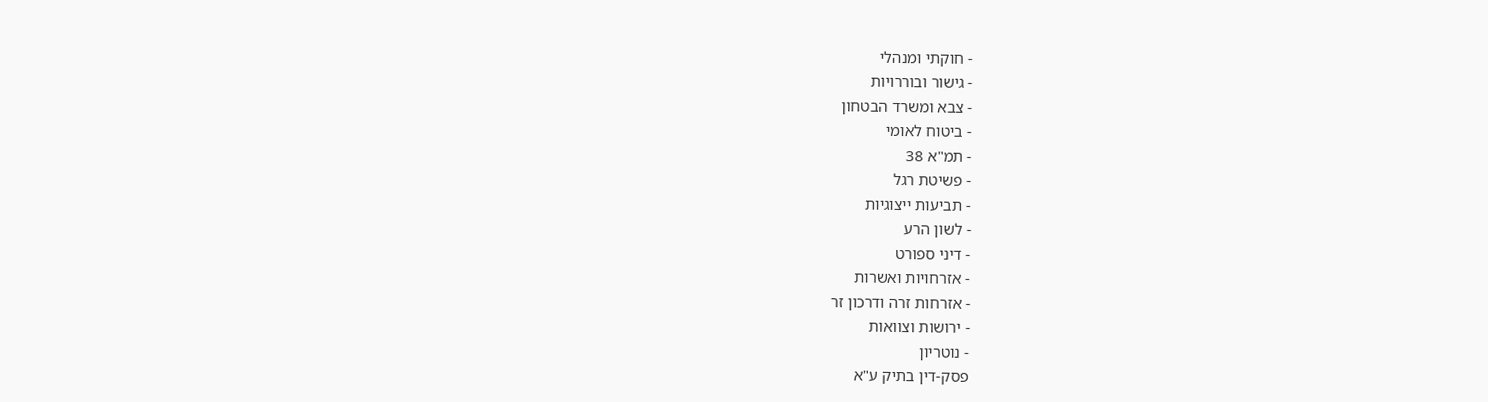- חוקתי ומנהלי
- גישור ובוררויות
- צבא ומשרד הבטחון
- ביטוח לאומי
- תמ"א 38
- פשיטת רגל
- תביעות ייצוגיות
- לשון הרע
- דיני ספורט
- אזרחויות ואשרות
- אזרחות זרה ודרכון זר
- ירושות וצוואות
- נוטריון
פסק-דין בתיק ע"א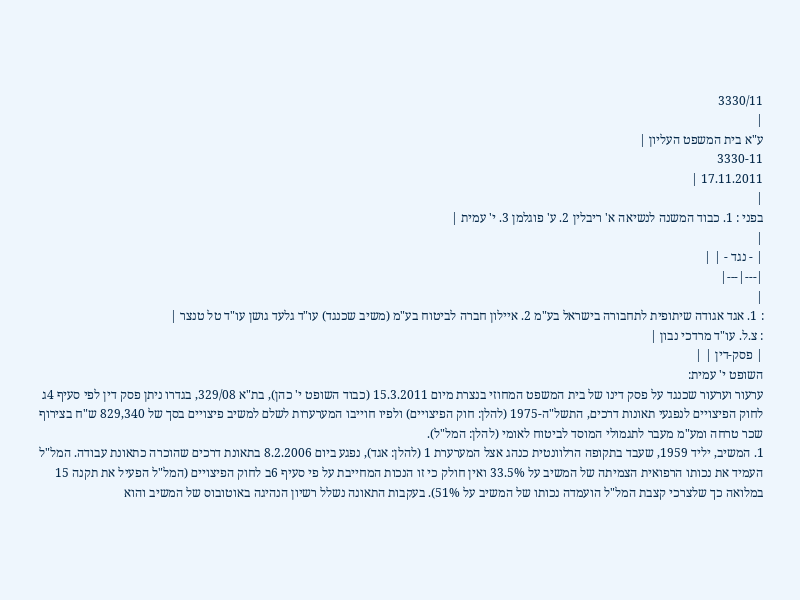3330/11
|
ע"א בית המשפט העליון |
3330-11
17.11.2011 |
|
בפני : 1. כבוד המשנה לנשיאה א' ריבלין 2. ע' פוגלמן 3. י' עמית |
|
| - נגד - | |
|---|---|
|
: 1. אגד אגודה שיתופית לתחבורה בישראל בע"מ 2. איילון חברה לביטוח בע"מ (משיב שכנגד) עו"ד גלעד גושן עו"ד טל טנצר |
: צ.ל. עו"ד מרדכי נבון |
| פסק-דין | |
השופט י' עמית:
ערעור וערעור שכנגד על פסק דינו של בית המשפט המחוזי בנצרת מיום 15.3.2011 (כבוד השופט י' כהן), בת"א 329/08, בגדרו ניתן פסק דין לפי סעיף 4ג לחוק הפיצויים לנפגעי תאונות דרכים, התשל"ה-1975 (להלן: חוק הפיצויים) ולפיו חוייבו המערערות לשלם למשיב פיצויים בסך של 829,340 ש"ח בצירוף שכר טרחה ומע"מ מעבר לתגמולי המוסד לביטוח לאומי (להלן: המל"ל).
1. המשיב, יליד 1959, שעבד בתקופה הרלוונטית כנהג אצל המערערת 1 (להלן: אגד), נפגע ביום 8.2.2006 בתאונת דרכים שהוכרה כתאונת עבודה. המל"ל העמיד את נכותו הרפואית הצמיתה של המשיב על 33.5% ואין חולק כי זו הנכות המחייבת על פי סעיף 6ב לחוק הפיצויים (המל"ל הפעיל את תקנה 15 במלואה כך שלצרכי קצבת המל"ל הועמדה נכותו של המשיב על 51%). בעקבות התאונה נשלל רשיון הנהיגה באוטובוס של המשיב והוא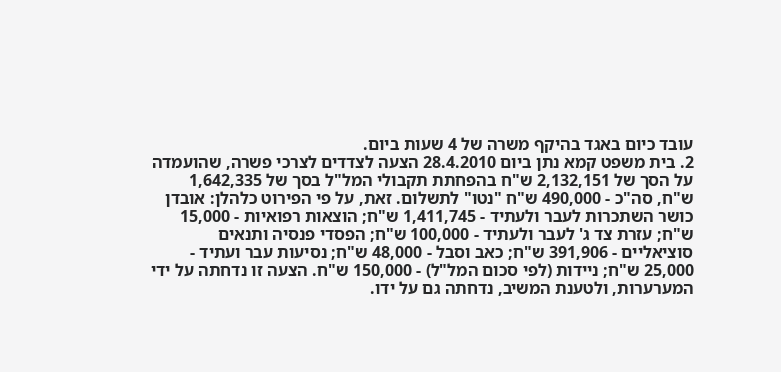עובד כיום באגד בהיקף משרה של 4 שעות ביום.
2. בית משפט קמא נתן ביום 28.4.2010 הצעה לצדדים לצרכי פשרה, שהועמדה על הסך של 2,132,151 ש"ח בהפחתת תקבולי המל"ל בסך של 1,642,335 ש"ח, סה"כ - 490,000 ש"ח "נטו" לתשלום. זאת, על פי הפירוט כלהלן: אובדן כושר השתכרות לעבר ולעתיד - 1,411,745 ש"ח; הוצאות רפואיות - 15,000 ש"ח; עזרת צד ג' לעבר ולעתיד - 100,000 ש"ח; הפסדי פנסיה ותנאים סוציאליים - 391,906 ש"ח; כאב וסבל - 48,000 ש"ח; נסיעות עבר ועתיד - 25,000 ש"ח; ניידות (לפי סכום המל"ל) - 150,000 ש"ח. הצעה זו נדחתה על ידי המערערות, ולטענת המשיב, נדחתה גם על ידו.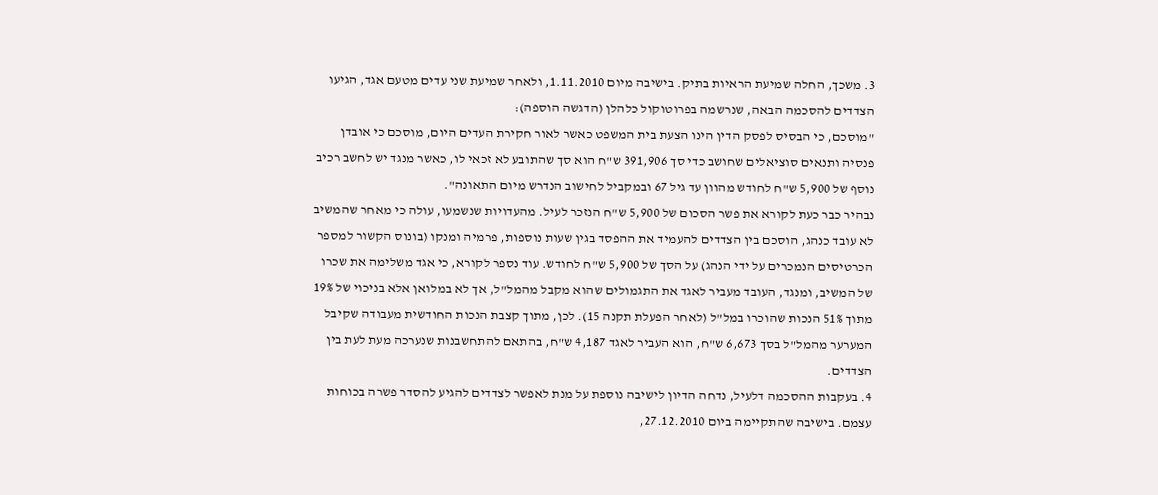3. משכך, החלה שמיעת הראיות בתיק. בישיבה מיום 1.11.2010, ולאחר שמיעת שני עדים מטעם אגד, הגיעו הצדדים להסכמה הבאה, שנרשמה בפרוטוקול כלהלן (הדגשה הוספה):
"מוסכם, כי הבסיס לפסק הדין הינו הצעת בית המשפט כאשר לאור חקירת העדים היום, מוסכם כי אובדן פנסיה ותנאים סוציאלים שחושב כדי סך 391,906 ש"ח הוא סך שהתובע לא זכאי לו, כאשר מנגד יש לחשב רכיב נוסף של 5,900 ש"ח לחודש מהוון עד גיל 67 ובמקביל לחישוב הנדרש מיום התאונה".
נבהיר כבר כעת לקורא את פשר הסכום של 5,900 ש"ח הנזכר לעיל. מהעדויות שנשמעו, עולה כי מאחר שהמשיב לא עובד כנהג, הוסכם בין הצדדים להעמיד את ההפסד בגין שעות נוספות, פרמיה ומנקו (בונוס הקשור למספר הכרטיסים הנמכרים על ידי הנהג) על הסך של 5,900 ש"ח לחודש. עוד נספר לקורא, כי אגד משלימה את שכרו של המשיב, ומנגד, העובד מעביר לאגד את התגמולים שהוא מקבל מהמל"ל, אך לא במלואן אלא בניכוי של 19% מתוך 51% הנכות שהוכרו במל"ל (לאחר הפעלת תקנה 15). לכן, מתוך קצבת הנכות החודשית מעבודה שקיבל המערער מהמל"ל בסך 6,673 ש"ח, הוא העביר לאגד 4,187 ש"ח, בהתאם להתחשבנות שנערכה מעת לעת בין הצדדים.
4. בעקבות ההסכמה דלעיל, נדחה הדיון לישיבה נוספת על מנת לאפשר לצדדים להגיע להסדר פשרה בכוחות עצמם. בישיבה שהתקיימה ביום 27.12.2010,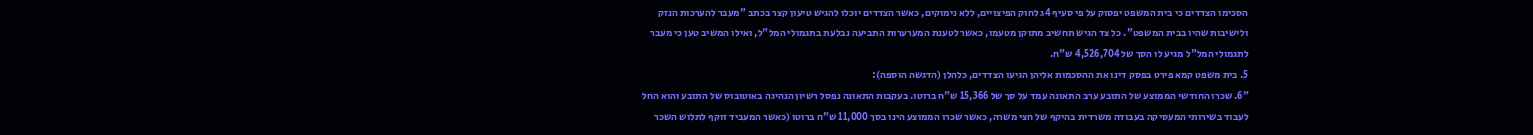הסכימו הצדדים כי בית המשפט יפסוק על פי סעיף 4ג לחוק הפיצויים, ללא נימוקים, כאשר הצדדים יוכלו להגיש טיעון קצר בכתב "מעבר להערכות הנזק ולישיבות שהיו בבית המשפט". כל צד הגיש תחשיב מתוקן מטעמו, כאשר לטענת המערערות התביעה נבלעת בתגמולי המל"ל, ואילו המשיב טען כי מעבר לתגמולי המל"ל מגיע לו הסך של 4,526,704 ש"ח.
5. בית משפט קמא פירט בפסק דינו את ההסכמות אליהן הגיעו הצדדים, כלהלן (הדגשה הוספה):
"6. שכרו החודשי הממוצע של התובע ערב התאונה עמד על סך של 15,366 ש"ח ברוטו. בעקבות התאונה נפסל רשיון הנהיגה באוטובוס של התובע והוא החל לעבוד בשירותי המעסיקה בעבודה משרדית בהיקף של חצי משרה, כאשר שכרו הממוצע הינו בסך 11,000 ש"ח ברוטו (כאשר המעביד זוקף לתלוש השכר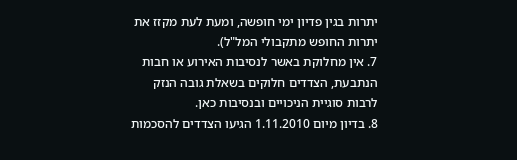יתרות בגין פדיון ימי חופשה, ומעת לעת מקזז את יתרות החופש מתקבולי המל"ל).
7. אין מחלוקת באשר לנסיבות האירוע או חבות הנתבעת, הצדדים חלוקים בשאלת גובה הנזק לרבות סוגיית הניכויים ובנסיבות כאן.
8. בדיון מיום 1.11.2010 הגיעו הצדדים להסכמות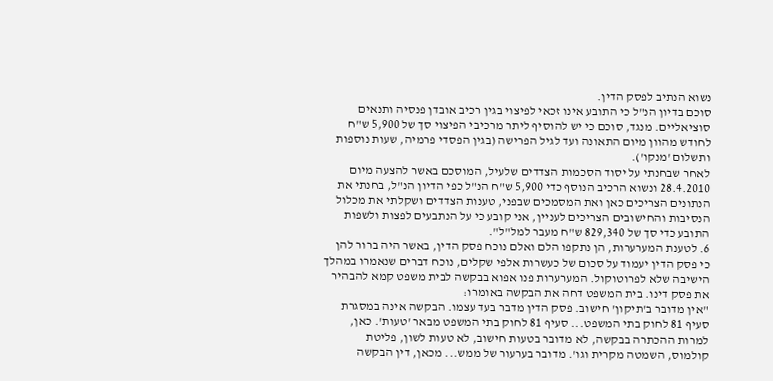נשוא הנתיב לפסק הדין.
סוכם בדיון הנ"ל כי התובע אינו זכאי לפיצוי בגין רכיב אובדן פנסיה ותנאים סוציאליים. מנגד, סוכם כי יש להוסיף ליתר מרכיבי הפיצוי סך של 5,900 ש"ח לחודש מהוון מיום התאונה ועד לגיל הפרישה (בגין הפסדי פרמיה, שעות נוספות ותשלום 'מנקו').
לאחר שבחנתי על יסוד הסכמות הצדדים שלעיל, המוסכם באשר להצעה מיום 28.4.2010 ונשוא הרכיב הנוסף כדי 5,900 ש"ח הנ"ל כפי הדיון הנ"ל, בחנתי את הנתונים הצריכים כאן ואת המסמכים שבפני, טענות הצדדים ושקלתי את מכלול הנסיבות והחישובים הצריכים לעניין, אני קובע כי על הנתבעים לפצות ולשפות התובע כדי סך של 829,340 ש"ח מעבר למל"ל".
6. לטענת המערערות, הן נתקפו הלם ואלם נוכח פסק הדין, באשר היה ברור להן כי פסק הדין יעמוד על סכום של כעשרות אלפי שקלים, נוכח דברים שנאמרו במהלך הישיבה שלא לפרוטוקול. המערערות פנו אפוא בבקשה לבית משפט קמא להבהיר את פסק דינו. בית המשפט דחה את הבקשה באומרו:
"אין מדובר ב'תיקון' חישוב. פסק הדין מדבר בעד עצמו. הבקשה אינה במסגרת סעיף 81 לחוק בתי המשפט... סעיף 81 לחוק בתי המשפט מבאר 'טעות'. כאן, למרות ההכתרה בבקשה, לא מדובר בטעות חישוב, לא טעות לשון, פליטת קולמוס, השמטה מקרית וגו'. מדובר בערעור של ממש... מכאן, דין הבקשה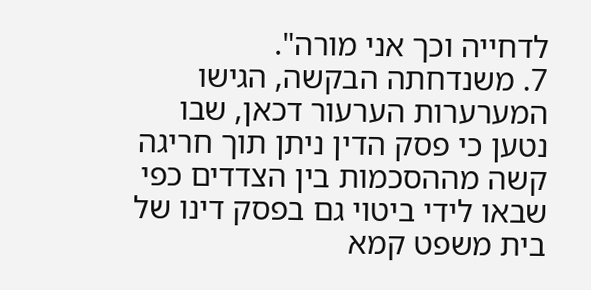לדחייה וכך אני מורה".
7. משנדחתה הבקשה, הגישו המערערות הערעור דכאן, שבו נטען כי פסק הדין ניתן תוך חריגה קשה מההסכמות בין הצדדים כפי שבאו לידי ביטוי גם בפסק דינו של בית משפט קמא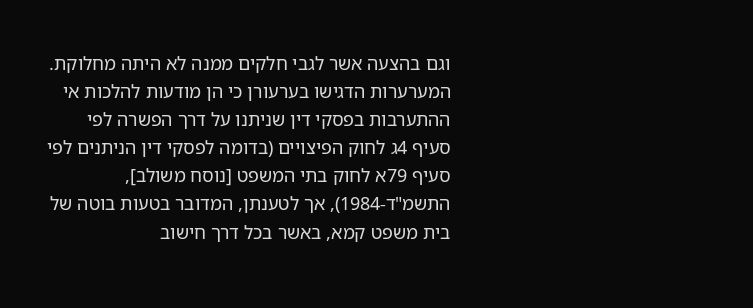וגם בהצעה אשר לגבי חלקים ממנה לא היתה מחלוקת. המערערות הדגישו בערעורן כי הן מודעות להלכות אי ההתערבות בפסקי דין שניתנו על דרך הפשרה לפי סעיף 4ג לחוק הפיצויים (בדומה לפסקי דין הניתנים לפי סעיף 79א לחוק בתי המשפט [נוסח משולב], התשמ"ד-1984), אך לטענתן, המדובר בטעות בוטה של בית משפט קמא, באשר בכל דרך חישוב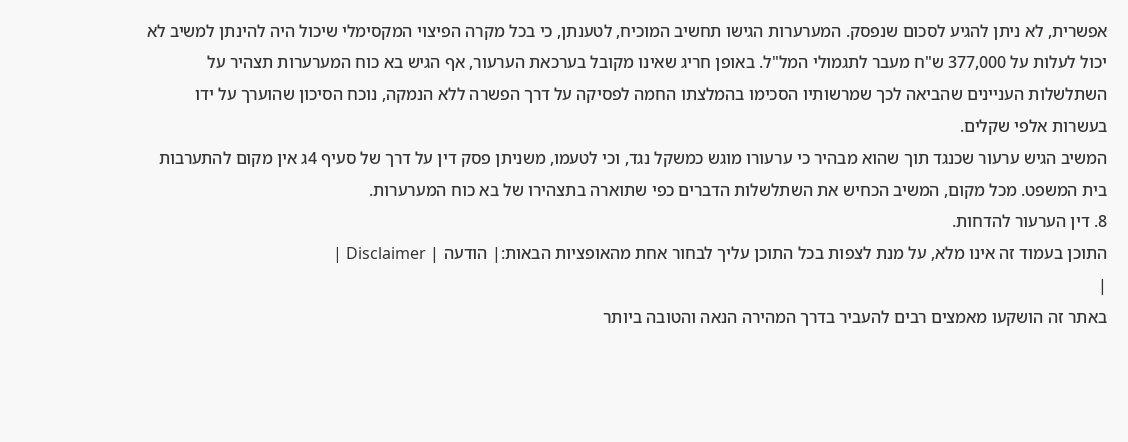אפשרית, לא ניתן להגיע לסכום שנפסק. המערערות הגישו תחשיב המוכיח, לטענתן, כי בכל מקרה הפיצוי המקסימלי שיכול היה להינתן למשיב לא יכול לעלות על 377,000 ש"ח מעבר לתגמולי המל"ל. באופן חריג שאינו מקובל בערכאת הערעור, אף הגיש בא כוח המערערות תצהיר על השתלשלות העניינים שהביאה לכך שמרשותיו הסכימו בהמלצתו החמה לפסיקה על דרך הפשרה ללא הנמקה, נוכח הסיכון שהוערך על ידו בעשרות אלפי שקלים.
המשיב הגיש ערעור שכנגד תוך שהוא מבהיר כי ערעורו מוגש כמשקל נגד, וכי לטעמו, משניתן פסק דין על דרך של סעיף 4ג אין מקום להתערבות בית המשפט. מכל מקום, המשיב הכחיש את השתלשלות הדברים כפי שתוארה בתצהירו של בא כוח המערערות.
8. דין הערעור להדחות.
התוכן בעמוד זה אינו מלא, על מנת לצפות בכל התוכן עליך לבחור אחת מהאופציות הבאות:| הודעה | Disclaimer |
|
באתר זה הושקעו מאמצים רבים להעביר בדרך המהירה הנאה והטובה ביותר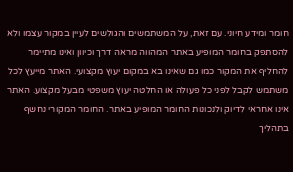חומר ומידע חיוני. עם זאת, על המשתמשים והגולשים לעיין במקור עצמו ולא להסתפק בחומר המופיע באתר המהווה מראה דרך וכיוון ואינו מתיימר להחליף את המקור כמו גם שאינו בא במקום יעוץ מקצועי. האתר מייעץ לכל משתמש לקבל לפני כל פעולה או החלטה יעוץ משפטי מבעל מקצוע. האתר אינו אחראי לדיוק ולנכונות החומר המופיע באתר. החומר המקורי נחשף בתהליך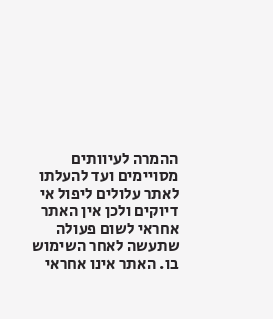ההמרה לעיוותים מסויימים ועד להעלתו לאתר עלולים ליפול אי דיוקים ולכן אין האתר אחראי לשום פעולה שתעשה לאחר השימוש בו. האתר אינו אחראי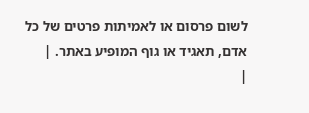לשום פרסום או לאמיתות פרטים של כל אדם, תאגיד או גוף המופיע באתר. |
|